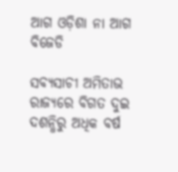ଆଗ ଓଡ଼ିଶା ନା ଆଗ ବିଜେଡି

ସବ୍ୟସାଚୀ ଅମିତାଭ ରାଜ୍ୟରେ ବିଗତ ଦୁଇ ଦଶନ୍ଧିରୁ ଅଧିକ ବର୍ଷ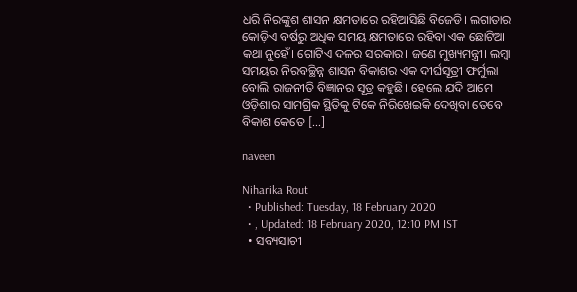ଧରି ନିରଙ୍କୁଶ ଶାସନ କ୍ଷମତାରେ ରହିଆସିଛି ବିଜେଡି। ଲଗାତାର କୋଡ଼ିଏ ବର୍ଷରୁ ଅଧିକ ସମୟ କ୍ଷମତାରେ ରହିବା ଏକ ଛୋଟିଆ କଥା ନୁହେଁ। ଗୋଟିଏ ଦଳର ସରକାର। ଜଣେ ମୁଖ୍ୟମନ୍ତ୍ରୀ। ଲମ୍ୱା ସମୟର ନିରବଚ୍ଛିନ୍ନ ଶାସନ ବିକାଶର ଏକ ଦୀର୍ଘସୂତ୍ରୀ ଫର୍ମୁଲା ବୋଲି ରାଜନୀତି ବିଜ୍ଞାନର ସୂତ୍ର କହୁଛି। ହେଲେ ଯଦି ଆମେ ଓଡ଼ିଶାର ସାମଗ୍ରିକ ସ୍ଥିତିକୁ ଟିକେ ନିରିଖେଇକି ଦେଖିବା ତେବେ ବିକାଶ କେତେ […]

naveen

Niharika Rout
  • Published: Tuesday, 18 February 2020
  • , Updated: 18 February 2020, 12:10 PM IST
  • ସବ୍ୟସାଚୀ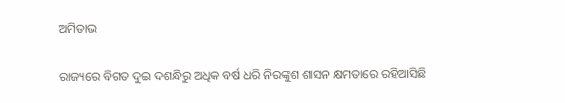ଅମିତାଭ

ରାଜ୍ୟରେ ବିଗତ ଦୁଇ ଦଶନ୍ଧିରୁ ଅଧିକ ବର୍ଷ ଧରି ନିରଙ୍କୁଶ ଶାସନ କ୍ଷମତାରେ ରହିଆସିଛି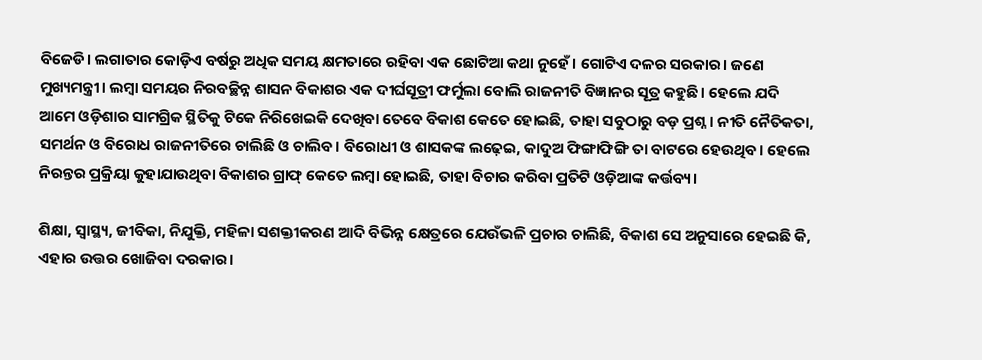ବିଜେଡି। ଲଗାତାର କୋଡ଼ିଏ ବର୍ଷରୁ ଅଧିକ ସମୟ କ୍ଷମତାରେ ରହିବା ଏକ ଛୋଟିଆ କଥା ନୁହେଁ। ଗୋଟିଏ ଦଳର ସରକାର। ଜଣେ ମୁଖ୍ୟମନ୍ତ୍ରୀ। ଲମ୍ୱା ସମୟର ନିରବଚ୍ଛିନ୍ନ ଶାସନ ବିକାଶର ଏକ ଦୀର୍ଘସୂତ୍ରୀ ଫର୍ମୁଲା ବୋଲି ରାଜନୀତି ବିଜ୍ଞାନର ସୂତ୍ର କହୁଛି। ହେଲେ ଯଦି ଆମେ ଓଡ଼ିଶାର ସାମଗ୍ରିକ ସ୍ଥିତିକୁ ଟିକେ ନିରିଖେଇକି ଦେଖିବା ତେବେ ବିକାଶ କେତେ ହୋଇଛି, ତାହା ସବୁଠାରୁ ବଡ଼ ପ୍ରଶ୍ନ। ନୀତି ନୈତିକତା, ସମର୍ଥନ ଓ ବିରୋଧ ରାଜନୀତିରେ ଚାଲିଛି ଓ ଚାଲିବ। ବିରୋଧୀ ଓ ଶାସକଙ୍କ ଲଢ଼େଇ, କାଦୁଅ ଫିଙ୍ଗାଫିଙ୍ଗି ତା ବାଟରେ ହେଉଥିବ। ହେଲେ ନିରନ୍ତର ପ୍ରକ୍ରିୟା କୁହାଯାଉଥିବା ବିକାଶର ଗ୍ରାଫ୍ କେତେ ଲମ୍ୱା ହୋଇଛି, ତାହା ବିଚାର କରିବା ପ୍ରତିଟି ଓଡ଼ିଆଙ୍କ କର୍ତ୍ତବ୍ୟ।

ଶିକ୍ଷା, ସ୍ୱାସ୍ଥ୍ୟ, ଜୀବିକା, ନିଯୁକ୍ତି, ମହିଳା ସଶକ୍ତୀକରଣ ଆଦି ବିଭିନ୍ନ କ୍ଷେତ୍ରରେ ଯେଉଁଭଳି ପ୍ରଚାର ଚାଲିଛି, ବିକାଶ ସେ ଅନୁସାରେ ହେଇଛି କି, ଏହାର ଉତ୍ତର ଖୋଜିବା ଦରକାର।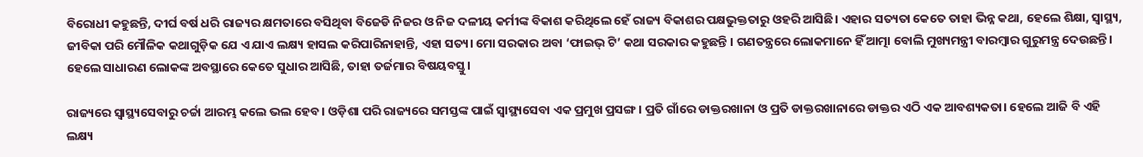ବିରୋଧୀ କହୁଛନ୍ତି, ଦୀର୍ଘ ବର୍ଷ ଧରି ରାଜ୍ୟର କ୍ଷମତାରେ ବସିଥିବା ବିଜେଡି ନିଜର ଓ ନିଜ ଦଳୀୟ କର୍ମୀଙ୍କ ବିକାଶ କରିଥିଲେ ହେଁ ରାଜ୍ୟ ବିକାଶର ପକ୍ଷଭୁକ୍ତତାରୁ ଓହରି ଆସିଛି। ଏହାର ସତ୍ୟତା କେତେ ତାହା ଭିନ୍ନ କଥା, ହେଲେ ଶିକ୍ଷା, ସ୍ୱାସ୍ଥ୍ୟ, ଜୀବିକା ପରି ମୌଳିକ କଥାଗୁଡ଼ିକ ଯେ ଏ ଯାଏ ଲକ୍ଷ୍ୟ ହାସଲ କରିପାରିନାହାନ୍ତି, ଏହା ସତ୍ୟ। ମୋ ସରକାର ଅବା ‘ଫାଇଭ୍ ଟି’ କଥା ସରକାର କହୁଛନ୍ତି । ଗଣତନ୍ତ୍ରରେ ଲୋକମାନେ ହିଁ ଆତ୍ମା ବୋଲି ମୁଖ୍ୟମନ୍ତ୍ରୀ ବାରମ୍ୱାର ଗୁରୁମନ୍ତ୍ର ଦେଉଛନ୍ତି। ହେଲେ ସାଧାରଣ ଲୋକଙ୍କ ଅବସ୍ଥାରେ କେତେ ସୁଧାର ଆସିଛି, ତାହା ତର୍ଜମାର ବିଷୟବସ୍ତୁ।

ରାଜ୍ୟରେ ସ୍ୱାସ୍ଥ୍ୟସେବାରୁ ଚର୍ଚ୍ଚା ଆରମ୍ଭ କଲେ ଭଲ ହେବ। ଓଡ଼ିଶା ପରି ରାଜ୍ୟରେ ସମସ୍ତଙ୍କ ପାଇଁ ସ୍ୱାସ୍ଥ୍ୟସେବା ଏକ ପ୍ରମୁଖ ପ୍ରସଙ୍ଗ। ପ୍ରତି ଗାଁରେ ଡାକ୍ତରଖାନା ଓ ପ୍ରତି ଡାକ୍ତରଖାନାରେ ଡାକ୍ତର ଏଠି ଏକ ଆବଶ୍ୟକତା। ହେଲେ ଆଜି ବି ଏହି ଲକ୍ଷ୍ୟ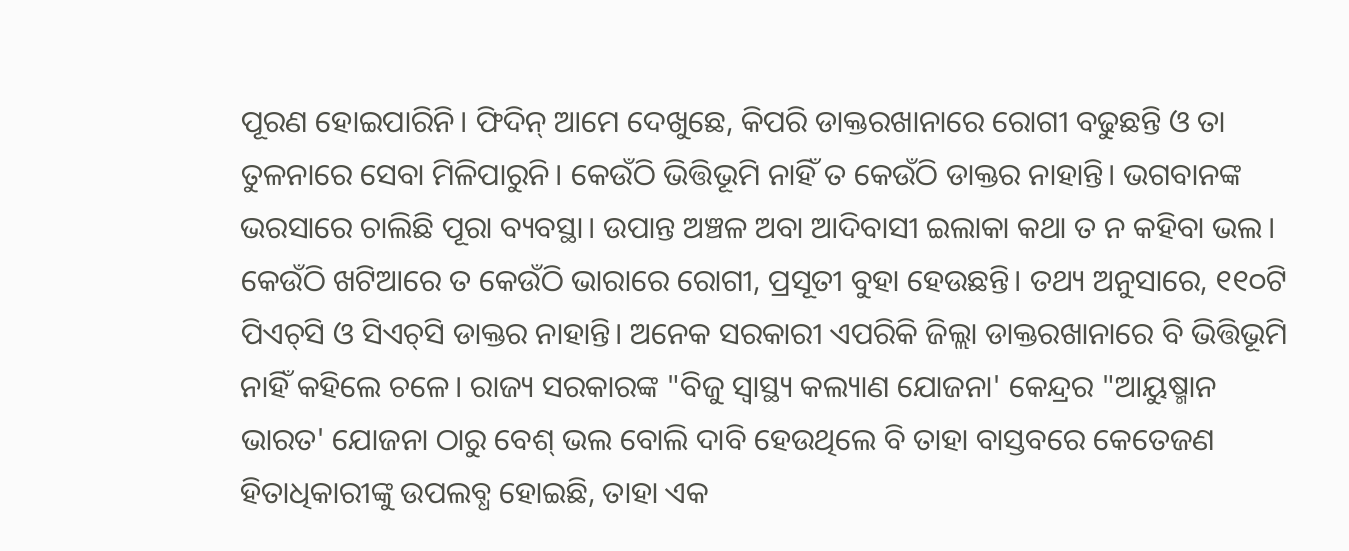ପୂରଣ ହୋଇପାରିନି। ଫିଦିନ୍ ଆମେ ଦେଖୁଛେ, କିପରି ଡାକ୍ତରଖାନାରେ ରୋଗୀ ବଢୁଛନ୍ତି ଓ ତା ତୁଳନାରେ ସେବା ମିଳିପାରୁନି। କେଉଁଠି ଭିତ୍ତିଭୂମି ନାହିଁ ତ କେଉଁଠି ଡାକ୍ତର ନାହାନ୍ତି। ଭଗବାନଙ୍କ ଭରସାରେ ଚାଲିଛି ପୂରା ବ୍ୟବସ୍ଥା। ଉପାନ୍ତ ଅଞ୍ଚଳ ଅବା ଆଦିବାସୀ ଇଲାକା କଥା ତ ନ କହିବା ଭଲ। କେଉଁଠି ଖଟିଆରେ ତ କେଉଁଠି ଭାରାରେ ରୋଗୀ, ପ୍ରସୂତୀ ବୁହା ହେଉଛନ୍ତି। ତଥ୍ୟ ଅନୁସାରେ, ୧୧୦ଟି ପିଏଚ୍‌ସି ଓ ସିଏଚ୍‌ସି ଡାକ୍ତର ନାହାନ୍ତି। ଅନେକ ସରକାରୀ ଏପରିକି ଜିଲ୍ଲା ଡାକ୍ତରଖାନାରେ ବି ଭିତ୍ତିଭୂମି ନାହିଁ କହିଲେ ଚଳେ। ରାଜ୍ୟ ସରକାରଙ୍କ "ବିଜୁ ସ୍ୱାସ୍ଥ୍ୟ କଲ୍ୟାଣ ଯୋଜନା' କେନ୍ଦ୍ରର "ଆୟୁଷ୍ମାନ ଭାରତ' ଯୋଜନା ଠାରୁ ବେଶ୍‌ ଭଲ ବୋଲି ଦାବି ହେଉଥିଲେ ବି ତାହା ବାସ୍ତବରେ କେତେଜଣ ହିତାଧିକାରୀଙ୍କୁ ଉପଲବ୍ଧ ହୋଇଛି, ତାହା ଏକ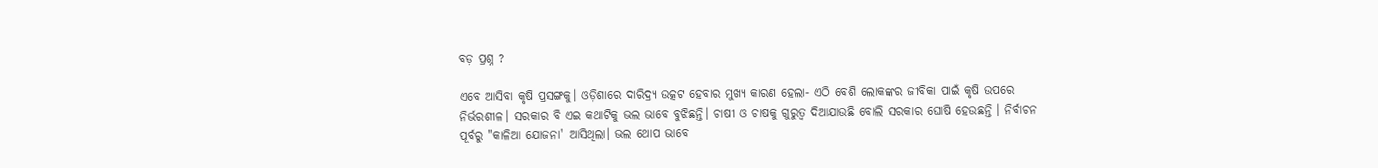ବଡ଼ ପ୍ରଶ୍ନ ?

ଏବେ ଆସିବା କୃଷି ପ୍ରସଙ୍ଗକୁ। ଓଡ଼ିଶାରେ ଦାରିଦ୍ର୍ୟ ଉତ୍କଟ ହେବାର ମୁଖ୍ୟ କାରଣ ହେଲା- ଏଠି ବେଶି ଲୋକଙ୍କର ଜୀବିକା ପାଇଁ କୃଷି ଉପରେ ନିର୍ଭରଶୀଳ। ସରକାର ବି ଏଇ କଥାଟିକୁ ଭଲ ଭାବେ ବୁଝିଛନ୍ତି। ଚାଷୀ ଓ ଚାଷକୁ ଗୁରୁତ୍ୱ ଦିଆଯାଉଛି ବୋଲି ସରକାର ଘୋଷି ହେଉଛନ୍ତି । ନିର୍ବାଚନ ପୂର୍ବରୁ "କାଳିଆ ଯୋଜନା' ଆସିଥିଲା। ଭଲ ଥୋପ ଭାବେ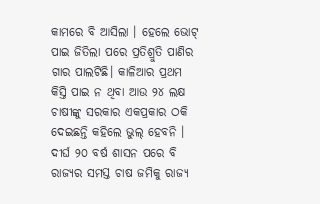କାମରେ ବି ଆସିଲା । ହେଲେ ଭୋଟ୍ ପାଇ ଜିତିଲା ପରେ ପ୍ରତିଶ୍ରୁତି ପାଣିର ଗାର ପାଲଟିଛି। କାଳିଆର ପ୍ରଥମ କିସ୍ତି ପାଇ ନ ଥିବା ଆଉ ୨୪ ଲକ୍ଷ ଚାଷୀଙ୍କୁ ସରକାର ଏକପ୍ରକାର ଠକି ଦେଇଛନ୍ତି କହିଲେ ଭୁଲ୍ ହେବନି । ଦୀର୍ଘ ୨୦ ବର୍ଷ ଶାସନ ପରେ ବି ରାଜ୍ୟର ସମସ୍ତ ଚାଷ ଜମିକୁ ରାଜ୍ୟ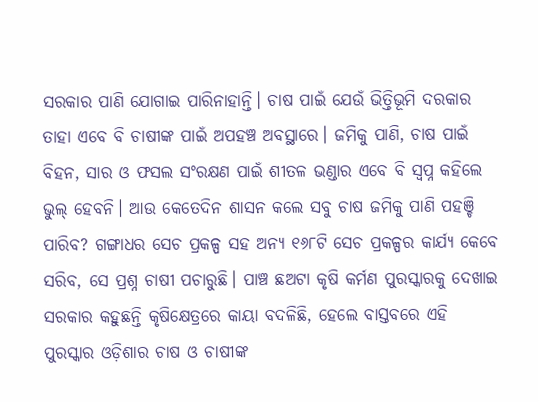ସରକାର ପାଣି ଯୋଗାଇ ପାରିନାହାନ୍ତି। ଚାଷ ପାଇଁ ଯେଉଁ ଭିତ୍ତିଭୂମି ଦରକାର ତାହା ଏବେ ବି ଚାଷୀଙ୍କ ପାଇଁ ଅପହଞ୍ଚ ଅବସ୍ଥାରେ। ଜମିକୁ ପାଣି, ଚାଷ ପାଇଁ ବିହନ, ସାର ଓ ଫସଲ ସଂରକ୍ଷଣ ପାଇଁ ଶୀତଳ ଭଣ୍ଡାର ଏବେ ବି ସ୍ୱପ୍ନ କହିଲେ ଭୁଲ୍ ହେବନି। ଆଉ କେତେଦିନ ଶାସନ କଲେ ସବୁ ଚାଷ ଜମିକୁ ପାଣି ପହଞ୍ଚି ପାରିବ? ଗଙ୍ଗାଧର ସେଚ ପ୍ରକଳ୍ପ ସହ ଅନ୍ୟ ୧୬୮ଟି ସେଚ ପ୍ରକଳ୍ପର କାର୍ଯ୍ୟ କେବେ ସରିବ, ସେ ପ୍ରଶ୍ନ ଚାଷୀ ପଚାରୁଛି। ପାଞ୍ଚ ଛଅଟା କୃଷି କର୍ମଣ ପୁରସ୍କାରକୁ ଦେଖାଇ ସରକାର କହୁଛନ୍ତି କୃଷିକ୍ଷେତ୍ରରେ କାୟା ବଦଳିଛି, ହେଲେ ବାସ୍ତବରେ ଏହି ପୁରସ୍କାର ଓଡ଼ିଶାର ଚାଷ ଓ ଚାଷୀଙ୍କ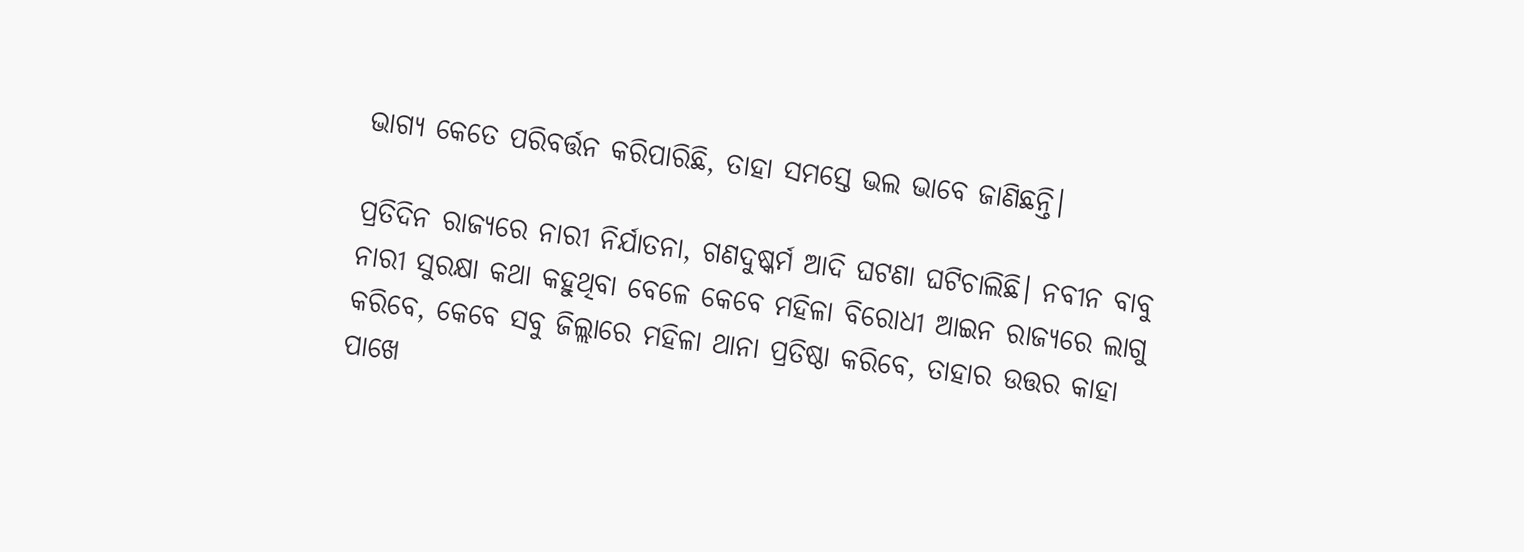ଭାଗ୍ୟ କେତେ ପରିବର୍ତ୍ତନ କରିପାରିଛି, ତାହା ସମସ୍ତେ ଭଲ ଭାବେ ଜାଣିଛନ୍ତି।

ପ୍ରତିଦିନ ରାଜ୍ୟରେ ନାରୀ ନିର୍ଯାତନା, ଗଣଦୁଷ୍କର୍ମ ଆଦି ଘଟଣା ଘଟିଚାଲିଛି। ନବୀନ ବାବୁ ନାରୀ ସୁରକ୍ଷା କଥା କହୁଥିବା ବେଳେ କେବେ ମହିଳା ବିରୋଧୀ ଆଇନ ରାଜ୍ୟରେ ଲାଗୁ କରିବେ, କେବେ ସବୁ ଜିଲ୍ଲାରେ ମହିଳା ଥାନା ପ୍ରତିଷ୍ଠା କରିବେ, ତାହାର ଉତ୍ତର କାହା ପାଖେ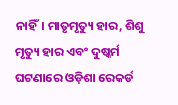ନାହିଁ। ମାତୃମୃତ୍ୟୁ ହାର, ଶିଶୁ ମୃତ୍ୟୁ ହାର ଏବଂ ଦୁଷ୍କର୍ମ ଘଟଣାରେ ଓଡ଼ିଶା ରେକର୍ଡ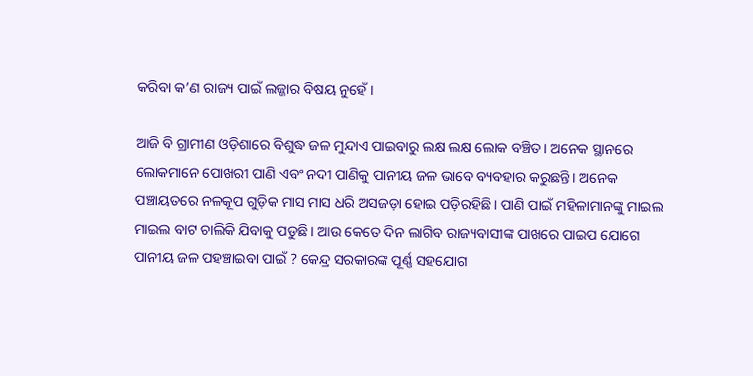କରିବା କ’ଣ ରାଜ୍ୟ ପାଇଁ ଲଜ୍ଜାର ବିଷୟ ନୁହେଁ।

ଆଜି ବି ଗ୍ରାମୀଣ ଓଡ଼ିଶାରେ ବିଶୁଦ୍ଧ ଜଳ ମୁନ୍ଦାଏ ପାଇବାରୁ ଲକ୍ଷ ଲକ୍ଷ ଲୋକ ବଞ୍ଚିତ। ଅନେକ ସ୍ଥାନରେ ଲୋକମାନେ ପୋଖରୀ ପାଣି ଏବଂ ନଦୀ ପାଣିକୁ ପାନୀୟ ଜଳ ଭାବେ ବ୍ୟବହାର କରୁଛନ୍ତି। ଅନେକ ପଞ୍ଚାୟତରେ ନଳକୂପ ଗୁଡ଼ିକ ମାସ ମାସ ଧରି ଅସଜଡ଼ା ହୋଇ ପଡ଼ିରହିଛି। ପାଣି ପାଇଁ ମହିଳାମାନଙ୍କୁ ମାଇଲ ମାଇଲ ବାଟ ଚାଲିକି ଯିବାକୁ ପଡୁଛି। ଆଉ କେତେ ଦିନ ଲାଗିବ ରାଜ୍ୟବାସୀଙ୍କ ପାଖରେ ପାଇପ ଯୋଗେ ପାନୀୟ ଜଳ ପହଞ୍ଚାଇବା ପାଇଁ ? କେନ୍ଦ୍ର ସରକାରଙ୍କ ପୂର୍ଣ୍ଣ ସହଯୋଗ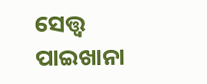ସେତ୍ତ୍ୱ ପାଇଖାନା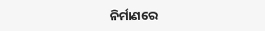ନିର୍ମାଣରେ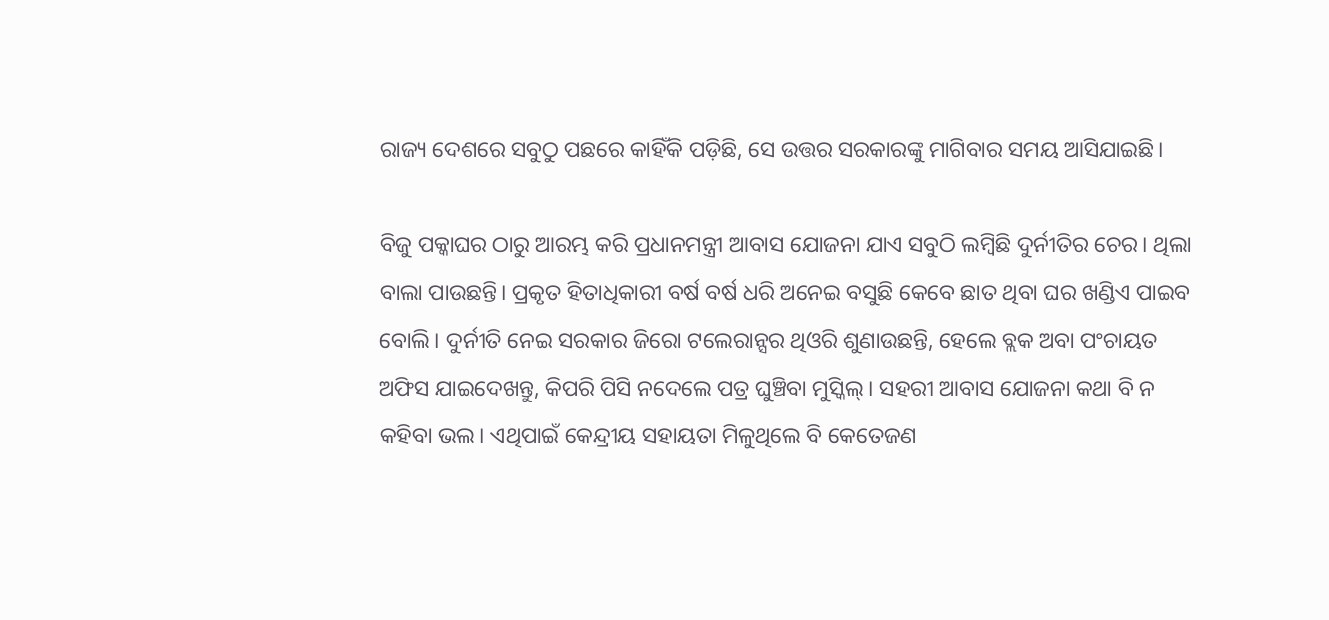ରାଜ୍ୟ ଦେଶରେ ସବୁଠୁ ପଛରେ କାହିଁକି ପଡ଼ିଛି, ସେ ଉତ୍ତର ସରକାରଙ୍କୁ ମାଗିବାର ସମୟ ଆସିଯାଇଛି।

ବିଜୁ ପକ୍କାଘର ଠାରୁ ଆରମ୍ଭ କରି ପ୍ରଧାନମନ୍ତ୍ରୀ ଆବାସ ଯୋଜନା ଯାଏ ସବୁଠି ଲମ୍ୱିଛି ଦୁର୍ନୀତିର ଚେର। ଥିଲା ବାଲା ପାଉଛନ୍ତି। ପ୍ରକୃତ ହିତାଧିକାରୀ ବର୍ଷ ବର୍ଷ ଧରି ଅନେଇ ବସୁଛି କେବେ ଛାତ ଥିବା ଘର ଖଣ୍ଡିଏ ପାଇବ ବୋଲି। ଦୁର୍ନୀତି ନେଇ ସରକାର ଜିରୋ ଟଲେରାନ୍ସର ଥିଓରି ଶୁଣାଉଛନ୍ତି, ହେଲେ ବ୍ଲକ ଅବା ପଂଚାୟତ ଅଫିସ ଯାଇଦେଖନ୍ତୁ, କିପରି ପିସି ନଦେଲେ ପତ୍ର ଘୁଞ୍ଚିବା ମୁସ୍କିଲ୍। ସହରୀ ଆବାସ ଯୋଜନା କଥା ବି ନ କହିବା ଭଲ। ଏଥିପାଇଁ କେନ୍ଦ୍ରୀୟ ସହାୟତା ମିଳୁଥିଲେ ବି କେତେଜଣ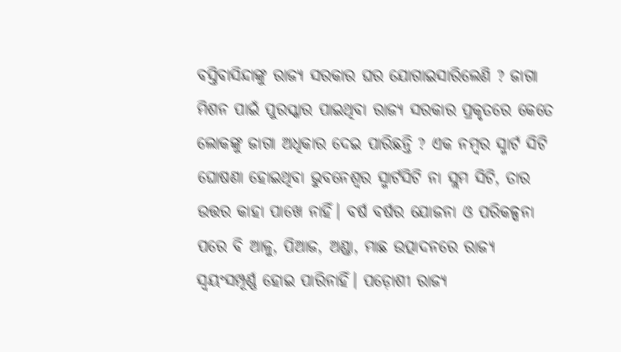ବସ୍ତିବାସିନ୍ଦାଙ୍କୁ ରାଜ୍ୟ ସରକାର ଘର ଯୋଗାଇସାରିଲେଣି ? ଜାଗା ମିଶନ ପାଇଁ ପୁରସ୍କାର ପାଇଥିବା ରାଜ୍ୟ ସରକାର ପ୍ରକୃତରେ କେତେ ଲୋକଙ୍କୁ ଜାଗା ଅଧିକାର ଦେଇ ପାରିଛନ୍ତି ? ଏକ ନମ୍ୱର ସ୍ମାର୍ଟ ସିଟି ଘୋଷଣା ହୋଇଥିବା ଭୁବନେଶ୍ୱର ସ୍ମାର୍ଟସିଟି ନା ସ୍ଲମ ସିଟି, ତାର ଉତ୍ତର କାହା ପାଖେ ନାହିଁ। ବର୍ଷ ବର୍ଷର ଯୋଜନା ଓ ପରିକଳ୍ପନା ପରେ ବି ଆଳୁ, ପିଆଜ, ଅଣ୍ଡା, ମାଛ ଉତ୍ପାଦନରେ ରାଜ୍ୟ ସ୍ୱୟଂସମ୍ପୂର୍ଣ୍ଣ ହୋଇ ପାରିନାହିଁ। ପଡ଼ୋଶୀ ରାଜ୍ୟ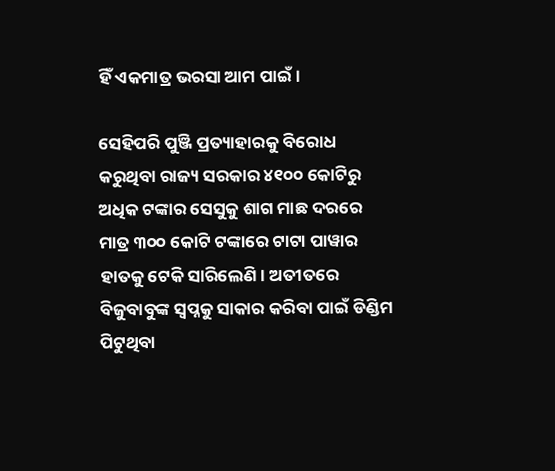ହିଁ ଏକମାତ୍ର ଭରସା ଆମ ପାଇଁ।

ସେହିପରି ପୁଞ୍ଜି ପ୍ରତ୍ୟାହାରକୁ ବିରୋଧ କରୁଥିବା ରାଜ୍ୟ ସରକାର ୪୧୦୦ କୋଟିରୁ ଅଧିକ ଟଙ୍କାର ସେସୁକୁ ଶାଗ ମାଛ ଦରରେ ମାତ୍ର ୩୦୦ କୋଟି ଟଙ୍କାରେ ଟାଟା ପାୱାର ହାତକୁ ଟେକି ସାରିଲେଣି। ଅତୀତରେ ବିଜୁବାବୁଙ୍କ ସ୍ୱପ୍ନକୁ ସାକାର କରିବା ପାଇଁ ଡିଣ୍ଡିମ ପିଟୁଥିବା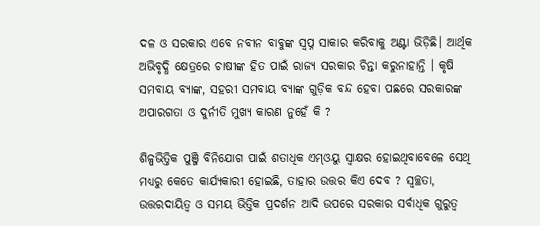ଦଳ ଓ ସରକାର ଏବେ ନବୀନ ବାବୁଙ୍କ ସ୍ୱପ୍ନ ସାକାର କରିବାକୁ ଅଣ୍ଟା ଭିଡ଼ିଛି। ଆର୍ଥିକ ଅଭିବୃଦ୍ଧି କ୍ଷେତ୍ରରେ ଚାଷୀଙ୍କ ହିତ ପାଇଁ ରାଜ୍ୟ ସରକାର ଚିନ୍ତା କରୁନାହାନ୍ତି । କୃଷି ସମବାୟ ବ୍ୟାଙ୍କ, ସହରୀ ସମବାୟ ବ୍ୟାଙ୍କ ଗୁଡ଼ିକ ବନ୍ଦ ହେବା ପଛରେ ସରକାରଙ୍କ ଅପାରଗତା ଓ ଦୁର୍ନୀତି ମୁଖ୍ୟ କାରଣ ନୁହେଁ କି ?

ଶିଳ୍ପଭିତ୍ତିକ ପୁଞ୍ଜି ବିନିଯୋଗ ପାଇଁ ଶତାଧିକ ଏମ୍ଓୟୁ ସ୍ୱାକ୍ଷର ହୋଇଥିବାବେଳେ ସେଥି ମଧ୍ୟରୁ କେତେ କାର୍ଯ୍ୟକାରୀ ହୋଇଛି, ତାହାର ଉତ୍ତର କିଏ ଦେବ ? ସ୍ୱଚ୍ଛତା, ଉତ୍ତରଦାୟିତ୍ୱ ଓ ସମୟ ଭିତ୍ତିକ ପ୍ରଦର୍ଶନ ଆଦି ଉପରେ ସରକାର ସର୍ବାଧିକ ଗୁରୁତ୍ୱ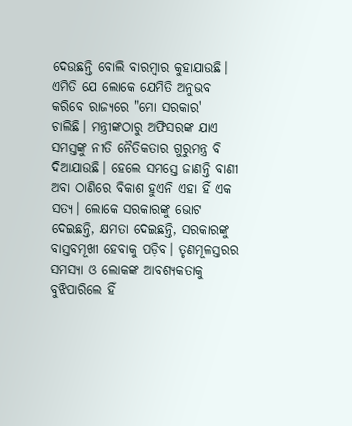ଦେଉଛନ୍ତି ବୋଲି ବାରମ୍ୱାର କୁହାଯାଉଛି। ଏମିତି ଯେ ଲୋକେ ଯେମିତି ଅନୁଭବ କରିବେ ରାଜ୍ୟରେ "ମୋ ସରକାର' ଚାଲିଛି। ମନ୍ତ୍ରୀଙ୍କଠାରୁ ଅଫିସରଙ୍କ ଯାଏ ସମସ୍ତଙ୍କୁ ନୀତି ନୈତିକତାର ଗୁରୁମନ୍ତ୍ର ବି ଦିଆଯାଉଛି। ହେଲେ ସମସ୍ତେ ଜାଣନ୍ତି ବାଣୀ ଅବା ଠାଣିରେ ବିକାଶ ହୁଏନି ଏହା ହିଁ ଏକ ସତ୍ୟ। ଲୋକେ ସରକାରଙ୍କୁ ଭୋଟ ଦେଇଛନ୍ତି, କ୍ଷମତା ଦେଇଛନ୍ତି, ସରକାରଙ୍କୁ ବାସ୍ତବମୂଖୀ ହେବାକୁ ପଡ଼ିବ। ତୃଣମୂଳସ୍ତରର ସମସ୍ୟା ଓ ଲୋକଙ୍କ ଆବଶ୍ୟକତାକୁ ବୁଝିପାରିଲେ ହିଁ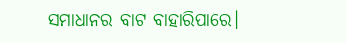ସମାଧାନର ବାଟ ବାହାରିପାରେ।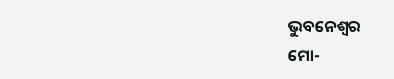ଭୁବନେଶ୍ୱର
ମୋ-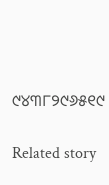୯୪୩୮୨୯୬୫୧୯

Related story